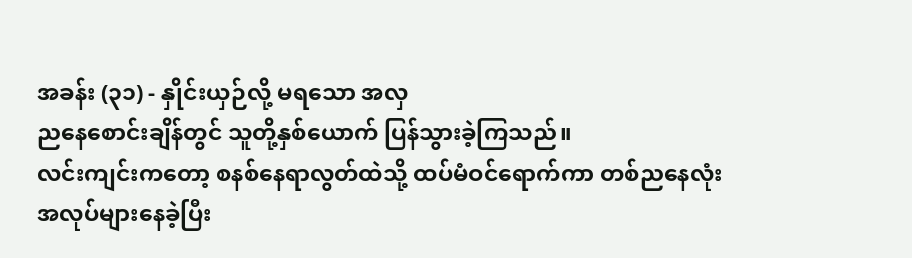အခန်း (၃၁) - နှိုင်းယှဉ်လို့ မရသော အလှ
ညနေစောင်းချိန်တွင် သူတို့နှစ်ယောက် ပြန်သွားခဲ့ကြသည်။
လင်းကျင်းကတော့ စနစ်နေရာလွတ်ထဲသို့ ထပ်မံဝင်ရောက်ကာ တစ်ညနေလုံး အလုပ်များနေခဲ့ပြီး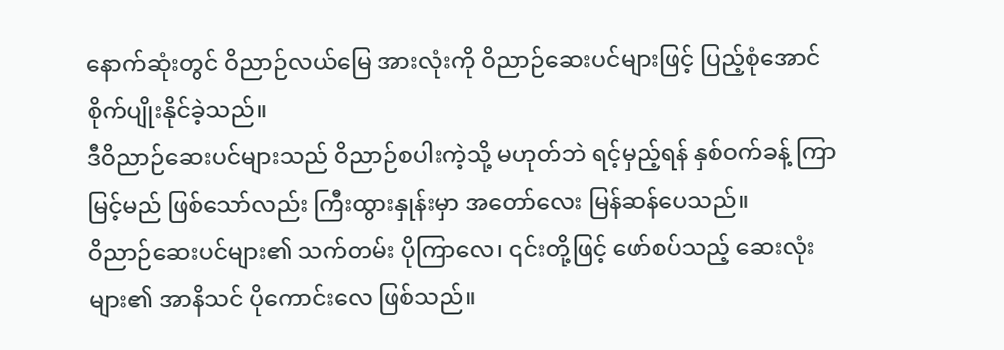နောက်ဆုံးတွင် ဝိညာဉ်လယ်မြေ အားလုံးကို ဝိညာဉ်ဆေးပင်များဖြင့် ပြည့်စုံအောင် စိုက်ပျိုးနိုင်ခဲ့သည်။
ဒီဝိညာဉ်ဆေးပင်များသည် ဝိညာဉ်စပါးကဲ့သို့ မဟုတ်ဘဲ ရင့်မှည့်ရန် နှစ်ဝက်ခန့် ကြာမြင့်မည် ဖြစ်သော်လည်း ကြီးထွားနှုန်းမှာ အတော်လေး မြန်ဆန်ပေသည်။
ဝိညာဉ်ဆေးပင်များ၏ သက်တမ်း ပိုကြာလေ၊ ၎င်းတို့ဖြင့် ဖော်စပ်သည့် ဆေးလုံးများ၏ အာနိသင် ပိုကောင်းလေ ဖြစ်သည်။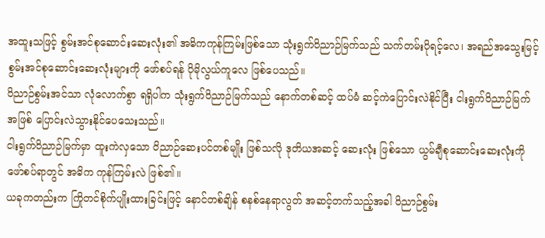အထူးသဖြင့် စွမ်းအင်စုဆောင်းဆေးလုံး၏ အဓိကကုန်ကြမ်းဖြစ်သော သုံးရွက်ဝိညာဉ်မြက်သည် သက်တမ်းပိုရင့်လေ၊ အရည်အသွေးမြင့် စွမ်းအင်စုဆောင်းဆေးလုံးများကို ဖော်စပ်ရန် ပိုမိုလွယ်ကူလေ ဖြစ်ပေသည်။
ဝိညာဉ်စွမ်းအင်သာ လုံလောက်စွာ ရရှိပါက သုံးရွက်ဝိညာဉ်မြက်သည် နောက်တစ်ဆင့် ထပ်မံ ဆင့်ကဲပြောင်းလဲနိုင်ပြီး ငါးရွက်ဝိညာဉ်မြက်အဖြစ် ပြောင်းလဲသွားနိုင်ပေသေးသည်။
ငါးရွက်ဝိညာဉ်မြက်မှာ ထူးကဲလှသော ဝိညာဉ်ဆေးပင်တစ်မျိုး ဖြစ်သလို ဒုတိယအဆင့် ဆေးလုံး ဖြစ်သော ယွမ်ချီစုဆောင်းဆေးလုံးကို ဖော်စပ်ရာတွင် အဓိက ကုန်ကြမ်းလဲ ဖြစ်၏။
ယခုကတည်းက ကြိုတင်စိုက်ပျိုးထားခြင်းဖြင့် နောင်တစ်ချိန် စနစ်နေရာလွတ် အဆင့်တက်သည့်အခါ ဝိညာဉ်စွမ်း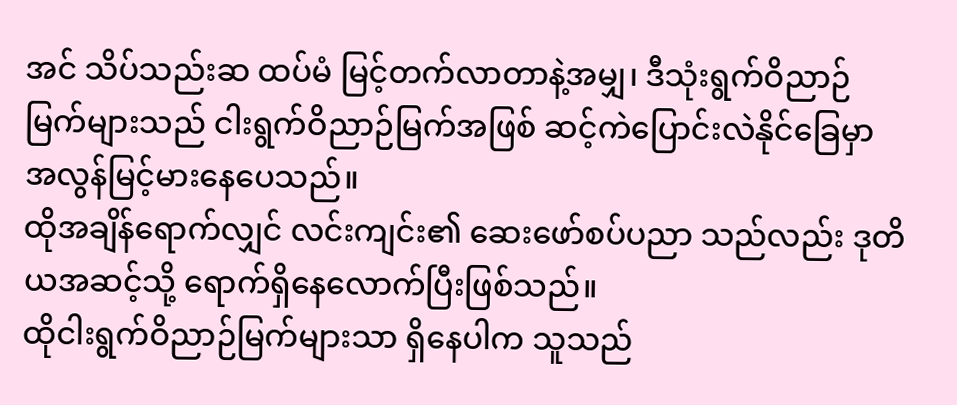အင် သိပ်သည်းဆ ထပ်မံ မြင့်တက်လာတာနဲ့အမျှ၊ ဒီသုံးရွက်ဝိညာဉ်မြက်များသည် ငါးရွက်ဝိညာဉ်မြက်အဖြစ် ဆင့်ကဲပြောင်းလဲနိုင်ခြေမှာ အလွန်မြင့်မားနေပေသည်။
ထိုအချိန်ရောက်လျှင် လင်းကျင်း၏ ဆေးဖော်စပ်ပညာ သည်လည်း ဒုတိယအဆင့်သို့ ရောက်ရှိနေလောက်ပြီးဖြစ်သည်။
ထိုငါးရွက်ဝိညာဉ်မြက်များသာ ရှိနေပါက သူသည်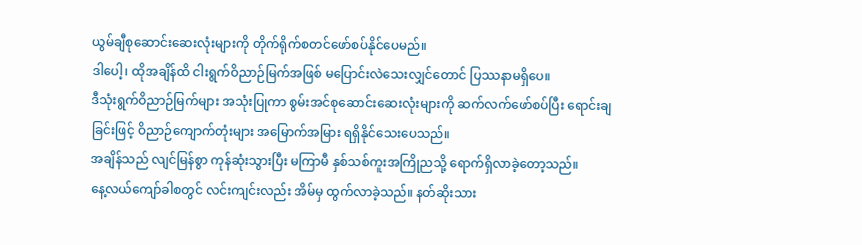ယွမ်ချီစုဆောင်းဆေးလုံးများကို တိုက်ရိုက်စတင်ဖော်စပ်နိုင်ပေမည်။
ဒါပေါ့၊ ထိုအချိန်ထိ ငါးရွက်ဝိညာဉ်မြက်အဖြစ် မပြောင်းလဲသေးလျှင်တောင် ပြဿနာမရှိပေ။
ဒီသုံးရွက်ဝိညာဉ်မြက်များ အသုံးပြုကာ စွမ်းအင်စုဆောင်းဆေးလုံးများကို ဆက်လက်ဖော်စပ်ပြီး ရောင်းချခြင်းဖြင့် ဝိညာဉ်ကျောက်တုံးများ အမြောက်အမြား ရရှိနိုင်သေးပေသည်။
အချိန်သည် လျင်မြန်စွာ ကုန်ဆုံးသွားပြီး မကြာမီ နှစ်သစ်ကူးအကြိုညသို့ ရောက်ရှိလာခဲ့တော့သည်။
နေ့လယ်ကျော်ခါစတွင် လင်းကျင်းလည်း အိမ်မှ ထွက်လာခဲ့သည်။ နတ်ဆိုးသား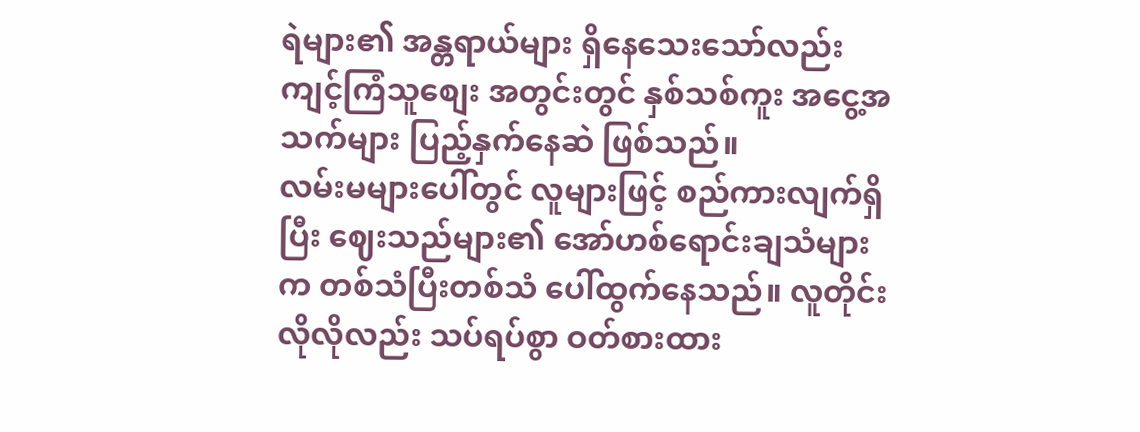ရဲများ၏ အန္တရာယ်များ ရှိနေသေးသော်လည်း ကျင့်ကြံသူစျေး အတွင်းတွင် နှစ်သစ်ကူး အငွေ့အသက်များ ပြည့်နှက်နေဆဲ ဖြစ်သည်။
လမ်းမများပေါ်တွင် လူများဖြင့် စည်ကားလျက်ရှိပြီး ဈေးသည်များ၏ အော်ဟစ်ရောင်းချသံများက တစ်သံပြီးတစ်သံ ပေါ်ထွက်နေသည်။ လူတိုင်းလိုလိုလည်း သပ်ရပ်စွာ ဝတ်စားထား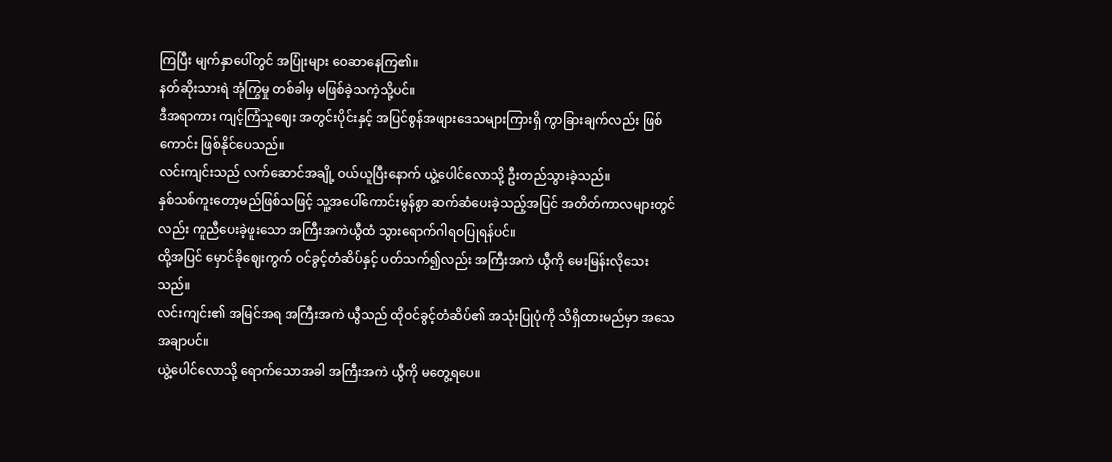ကြပြီး မျက်နှာပေါ်တွင် အပြုံးများ ဝေဆာနေကြ၏။
နတ်ဆိုးသားရဲ အုံကြွမှု တစ်ခါမှ မဖြစ်ခဲ့သကဲ့သို့ပင်။
ဒီအရာကား ကျင့်ကြံသူဈေး အတွင်းပိုင်းနှင့် အပြင်စွန်အဖျားဒေသများကြားရှိ ကွာခြားချက်လည်း ဖြစ်ကောင်း ဖြစ်နိုင်ပေသည်။
လင်းကျင်းသည် လက်ဆောင်အချို့ ဝယ်ယူပြီးနောက် ယွဲ့ပေါင်လောသို့ ဦးတည်သွားခဲ့သည်။
နှစ်သစ်ကူးတော့မည်ဖြစ်သဖြင့် သူ့အပေါ်ကောင်းမွန်စွာ ဆက်ဆံပေးခဲ့သည့်အပြင် အတိတ်ကာလများတွင်လည်း ကူညီပေးခဲ့ဖူးသော အကြီးအကဲယွီထံ သွားရောက်ဂါရဝပြုရန်ပင်။
ထို့အပြင် မှောင်ခိုဈေးကွက် ဝင်ခွင့်တံဆိပ်နှင့် ပတ်သက်၍လည်း အကြီးအကဲ ယွီကို မေးမြန်းလိုသေးသည်။
လင်းကျင်း၏ အမြင်အရ အကြီးအကဲ ယွီသည် ထိုဝင်ခွင့်တံဆိပ်၏ အသုံးပြုပုံကို သိရှိထားမည်မှာ အသေအချာပင်။
ယွဲ့ပေါင်လောသို့ ရောက်သောအခါ အကြီးအကဲ ယွီကို မတွေ့ရပေ။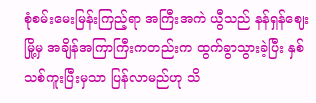စုံစမ်းမေးမြန်းကြည့်ရာ အကြီးအကဲ ယွီသည် နန်ရှန်ဈေးမြို့မှ အချိန်အကြာကြီးကတည်းက ထွက်ခွာသွားခဲ့ပြီး နှစ်သစ်ကူးပြီးမှသာ ပြန်လာမည်ဟု သိ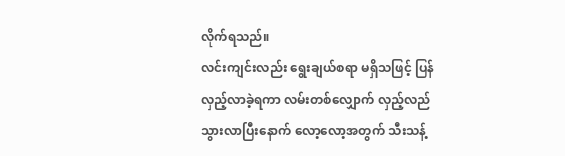လိုက်ရသည်။
လင်းကျင်းလည်း ရွေးချယ်စရာ မရှိသဖြင့် ပြန်လှည့်လာခဲ့ရကာ လမ်းတစ်လျှောက် လှည့်လည်သွားလာပြီးနောက် လော့လော့အတွက် သီးသန့်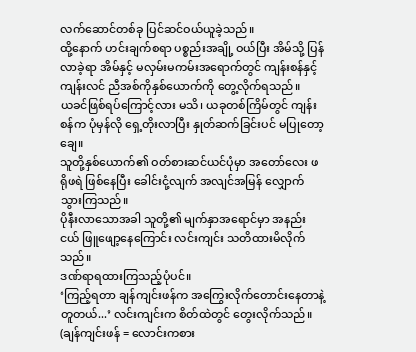လက်ဆောင်တစ်ခု ပြင်ဆင်ဝယ်ယူခဲ့သည်။
ထို့နောက် ဟင်းချက်စရာ ပစ္စည်းအချို့ ဝယ်ပြီး အိမ်သို့ ပြန်လာခဲ့ရာ အိမ်နှင့် မလှမ်းမကမ်းအရောက်တွင် ကျန်းစန်နှင့် ကျန်းလင် ညီအစ်ကိုနှစ်ယောက်ကို တွေ့လိုက်ရသည်။
ယခင်ဖြစ်ရပ်ကြောင့်လား မသိ၊ ယခုတစ်ကြိမ်တွင် ကျန်းစန်က ပုံမှန်လို ရှေ့တိုးလာပြီး နှုတ်ဆက်ခြင်းပင် မပြုတော့ချေ။
သူတို့နှစ်ယောက်၏ ဝတ်စားဆင်ယင်ပုံမှာ အတော်လေး ဖရိုဖရဲ ဖြစ်နေပြီး ခေါင်းငုံ့လျက် အလျင်အမြန် လျှောက်သွားကြသည်။
ပိုနီးလာသောအခါ သူတို့၏ မျက်နှာအရောင်မှာ အနည်းငယ် ဖြူဖျော့နေကြောင်း လင်းကျင်း သတိထားမိလိုက်သည်။
ဒဏ်ရာရထားကြသည့်ပုံပင်။
‘ကြည့်ရတာ ချန်ကျင်းဖန်က အကြွေးလိုက်တောင်းနေတာနဲ့ တူတယ်...’ လင်းကျင်းက စိတ်ထဲတွင် တွေးလိုက်သည်။
(ချန်ကျင်းဖန် = လောင်းကစား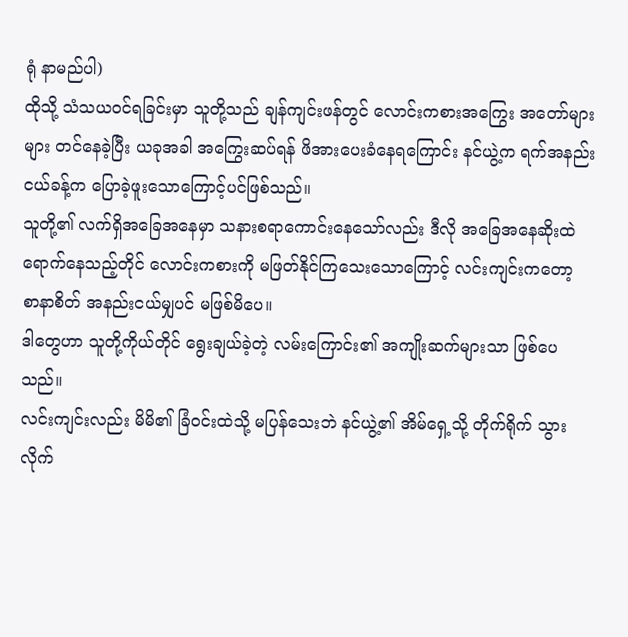ရုံ နာမည်ပါ)
ထိုသို့ သံသယဝင်ရခြင်းမှာ သူတို့သည် ချန်ကျင်းဖန်တွင် လောင်းကစားအကြွေး အတော်များများ တင်နေခဲ့ပြီး ယခုအခါ အကြွေးဆပ်ရန် ဖိအားပေးခံနေရကြောင်း နင်ယွဲ့က ရက်အနည်းငယ်ခန့်က ပြောခဲ့ဖူးသောကြောင့်ပင်ဖြစ်သည်။
သူတို့၏ လက်ရှိအခြေအနေမှာ သနားစရာကောင်းနေသော်လည်း ဒီလို အခြေအနေဆိုးထဲ ရောက်နေသည့်တိုင် လောင်းကစားကို မဖြတ်နိုင်ကြသေးသောကြောင့် လင်းကျင်းကတော့ စာနာစိတ် အနည်းငယ်မျှပင် မဖြစ်မိပေ။
ဒါတွေဟာ သူတို့ကိုယ်တိုင် ရွေးချယ်ခဲ့တဲ့ လမ်းကြောင်း၏ အကျိုးဆက်များသာ ဖြစ်ပေသည်။
လင်းကျင်းလည်း မိမိ၏ ခြံဝင်းထဲသို့ မပြန်သေးဘဲ နင်ယွဲ့၏ အိမ်ရှေ့သို့ တိုက်ရိုက် သွားလိုက်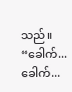သည်။
“ခေါက်... ခေါက်...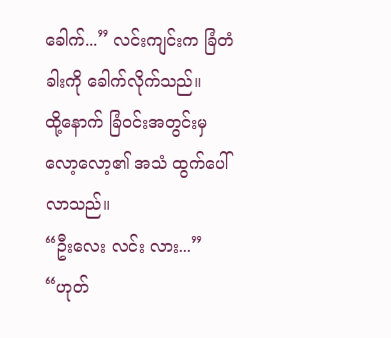ခေါက်...” လင်းကျင်းက ခြံတံခါးကို ခေါက်လိုက်သည်။
ထို့နောက် ခြံဝင်းအတွင်းမှ လော့လော့၏ အသံ ထွက်ပေါ်လာသည်။
“ဦးလေး လင်း လား...”
“ဟုတ်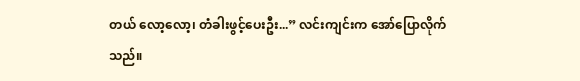တယ် လော့လော့၊ တံခါးဖွင့်ပေးဦး...” လင်းကျင်းက အော်ပြောလိုက်သည်။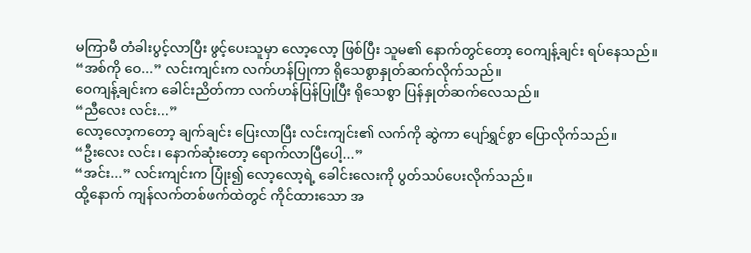မကြာမီ တံခါးပွင့်လာပြီး ဖွင့်ပေးသူမှာ လော့လော့ ဖြစ်ပြီး သူမ၏ နောက်တွင်တော့ ဝေကျန့်ချင်း ရပ်နေသည်။
“အစ်ကို ဝေ...” လင်းကျင်းက လက်ဟန်ပြုကာ ရိုသေစွာနှုတ်ဆက်လိုက်သည်။
ဝေကျန့်ချင်းက ခေါင်းညိတ်ကာ လက်ဟန်ပြန်ပြုပြီး ရိုသေစွာ ပြန်နှုတ်ဆက်လေသည်။
“ညီလေး လင်း...”
လော့လော့ကတော့ ချက်ချင်း ပြေးလာပြီး လင်းကျင်း၏ လက်ကို ဆွဲကာ ပျော်ရွှင်စွာ ပြောလိုက်သည်။
“ဦးလေး လင်း၊ နောက်ဆုံးတော့ ရောက်လာပြီပေါ့...”
“အင်း...” လင်းကျင်းက ပြုံး၍ လော့လော့ရဲ့ ခေါင်းလေးကို ပွတ်သပ်ပေးလိုက်သည်။
ထို့နောက် ကျန်လက်တစ်ဖက်ထဲတွင် ကိုင်ထားသော အ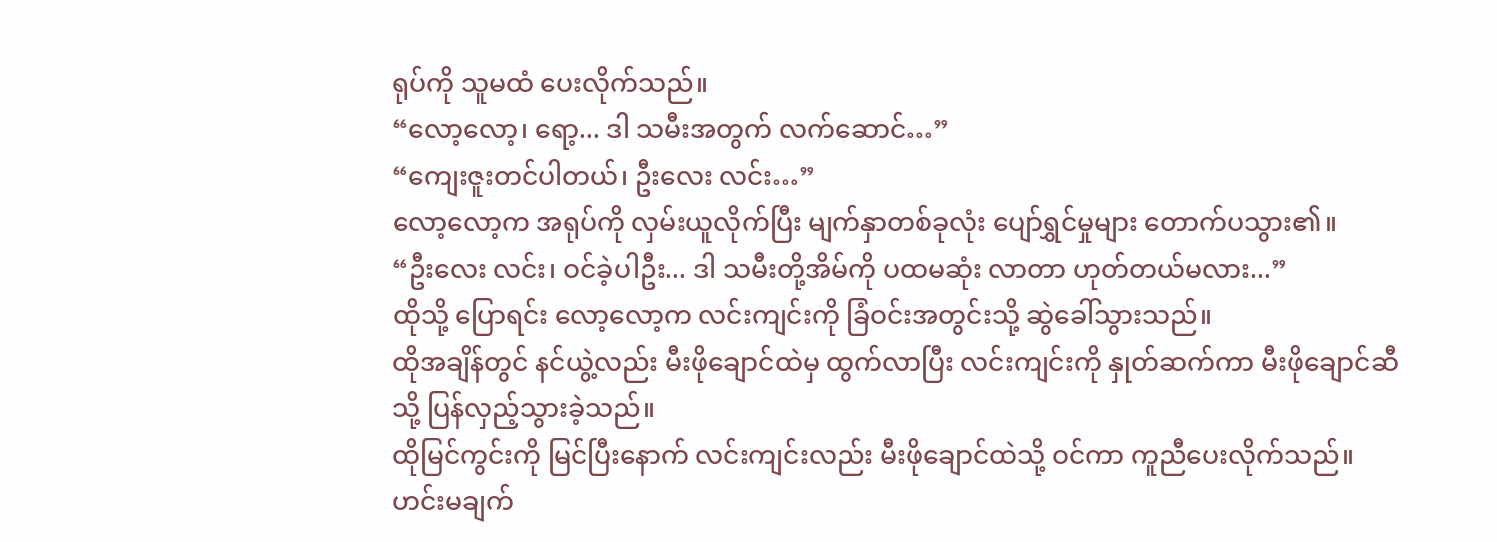ရုပ်ကို သူမထံ ပေးလိုက်သည်။
“လော့လော့၊ ရော့... ဒါ သမီးအတွက် လက်ဆောင်…”
“ကျေးဇူးတင်ပါတယ်၊ ဦးလေး လင်း…”
လော့လော့က အရုပ်ကို လှမ်းယူလိုက်ပြီး မျက်နှာတစ်ခုလုံး ပျော်ရွှင်မှုများ တောက်ပသွား၏။
“ဦးလေး လင်း၊ ဝင်ခဲ့ပါဦး... ဒါ သမီးတို့အိမ်ကို ပထမဆုံး လာတာ ဟုတ်တယ်မလား...”
ထိုသို့ ပြောရင်း လော့လော့က လင်းကျင်းကို ခြံဝင်းအတွင်းသို့ ဆွဲခေါ်သွားသည်။
ထိုအချိန်တွင် နင်ယွဲ့လည်း မီးဖိုချောင်ထဲမှ ထွက်လာပြီး လင်းကျင်းကို နှုတ်ဆက်ကာ မီးဖိုချောင်ဆီသို့ ပြန်လှည့်သွားခဲ့သည်။
ထိုမြင်ကွင်းကို မြင်ပြီးနောက် လင်းကျင်းလည်း မီးဖိုချောင်ထဲသို့ ဝင်ကာ ကူညီပေးလိုက်သည်။ ဟင်းမချက်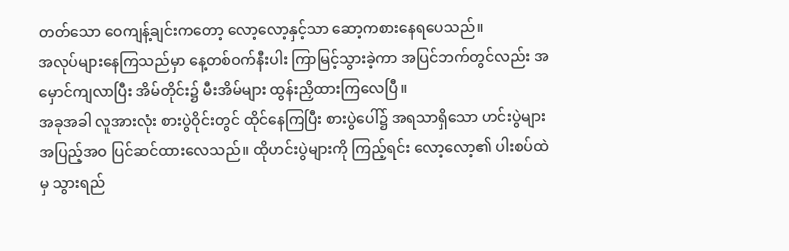တတ်သော ဝေကျန့်ချင်းကတော့ လော့လော့နှင့်သာ ဆော့ကစားနေရပေသည်။
အလုပ်များနေကြသည်မှာ နေ့တစ်ဝက်နီးပါး ကြာမြင့်သွားခဲ့ကာ အပြင်ဘက်တွင်လည်း အမှောင်ကျလာပြီး အိမ်တိုင်း၌ မီးအိမ်များ ထွန်းညှိထားကြလေပြီ။
အခုအခါ လူအားလုံး စားပွဲဝိုင်းတွင် ထိုင်နေကြပြီး စားပွဲပေါ်၌ အရသာရှိသော ဟင်းပွဲများ အပြည့်အဝ ပြင်ဆင်ထားလေသည်။ ထိုဟင်းပွဲများကို ကြည့်ရင်း လော့လော့၏ ပါးစပ်ထဲမှ သွားရည်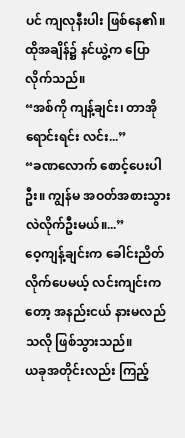ပင် ကျလုနီးပါး ဖြစ်နေ၏။
ထိုအချိန်၌ နင်ယွဲ့က ပြောလိုက်သည်။
“အစ်ကို ကျန့်ချင်း၊ တာအိုရောင်းရင်း လင်း...”
“ခဏလောက် စောင့်ပေးပါဦး။ ကျွန်မ အဝတ်အစားသွားလဲလိုက်ဦးမယ်။...”
ဝေ့ကျန့်ချင်းက ခေါင်းညိတ်လိုက်ပေမယ့် လင်းကျင်းကတော့ အနည်းငယ် နားမလည်သလို ဖြစ်သွားသည်။
ယခုအတိုင်းလည်း ကြည့်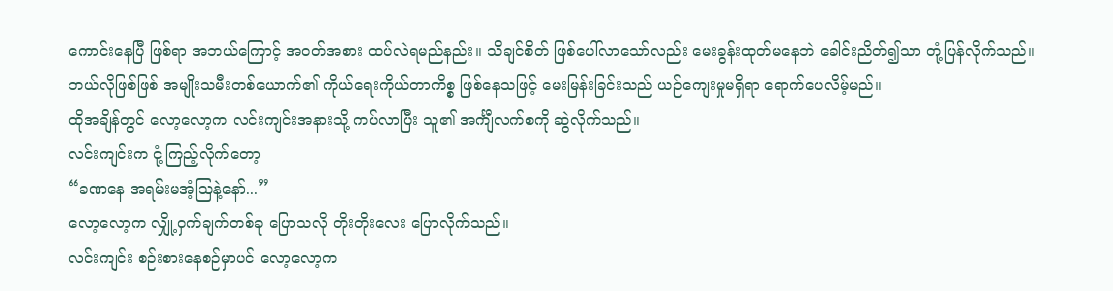ကောင်းနေပြီ ဖြစ်ရာ အဘယ်ကြောင့် အဝတ်အစား ထပ်လဲရမည်နည်း။ သိချင်စိတ် ဖြစ်ပေါ်လာသော်လည်း မေးခွန်းထုတ်မနေဘဲ ခေါင်းညိတ်၍သာ တုံ့ပြန်လိုက်သည်။
ဘယ်လိုဖြစ်ဖြစ် အမျိုးသမီးတစ်ယောက်၏ ကိုယ်ရေးကိုယ်တာကိစ္စ ဖြစ်နေသဖြင့် မေးမြန်းခြင်းသည် ယဉ်ကျေးမှုမရှိရာ ရောက်ပေလိမ့်မည်။
ထိုအချိန်တွင် လော့လော့က လင်းကျင်းအနားသို့ ကပ်လာပြီး သူ၏ အင်္ကျီလက်စကို ဆွဲလိုက်သည်။
လင်းကျင်းက ငုံ့ကြည့်လိုက်တော့
“ခဏနေ အရမ်းမအံ့ဩနဲ့နော်...”
လော့လော့က လျှို့ဝှက်ချက်တစ်ခု ပြောသလို တိုးတိုးလေး ပြောလိုက်သည်။
လင်းကျင်း စဉ်းစားနေစဉ်မှာပင် လော့လော့က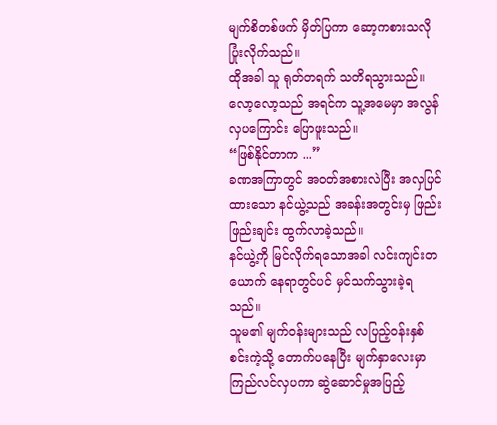မျက်စိတစ်ဖက် မှိတ်ပြကာ ဆော့ကစားသလို ပြုံးလိုက်သည်။
ထိုအခါ သူ ရုတ်တရက် သတိရသွားသည်။ လော့လော့သည် အရင်က သူ့အမေမှာ အလွန်လှပကြောင်း ပြောဖူးသည်။
“ဖြစ်နိုင်တာက ...”
ခဏအကြာတွင် အဝတ်အစားလဲပြီး အလှပြင်ထားသော နင်ယွဲ့သည် အခန်းအတွင်းမှ ဖြည်းဖြည်းချင်း ထွက်လာခဲ့သည်။
နင်ယွဲ့ကို မြင်လိုက်ရသောအခါ လင်းကျင်းတယောက် နေရာတွင်ပင် မှင်သက်သွားခဲ့ရသည်။
သူမ၏ မျက်ဝန်းများသည် လပြည့်ဝန်းနှစ်စင်းကဲ့သို့ တောက်ပနေပြီး မျက်နှာလေးမှာ ကြည်လင်လှပကာ ဆွဲဆောင်မှုအပြည့်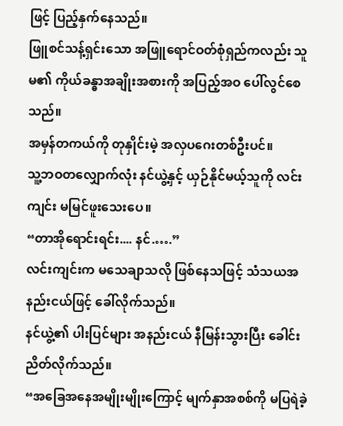ဖြင့် ပြည့်နှက်နေသည်။
ဖြူစင်သန့်ရှင်းသော အဖြူရောင်ဝတ်စုံရှည်ကလည်း သူမ၏ ကိုယ်ခန္ဓာအချိုးအစားကို အပြည့်အဝ ပေါ်လွင်စေသည်။
အမှန်တကယ်ကို တုနှိုင်းမဲ့ အလှပဂေးတစ်ဦးပင်။
သူ့ဘဝတလျှောက်လုံး နင်ယွဲ့နှင့် ယှဉ်နိုင်မယ့်သူကို လင်းကျင်း မမြင်ဖူးသေးပေ။
“တာအိုရောင်းရင်း.... နင်.….”
လင်းကျင်းက မသေချာသလို ဖြစ်နေသဖြင့် သံသယအနည်းငယ်ဖြင့် ခေါ်လိုက်သည်။
နင်ယွဲ့၏ ပါးပြင်များ အနည်းငယ် နီမြန်းသွားပြီး ခေါင်းညိတ်လိုက်သည်။
“အခြေအနေအမျိုးမျိုးကြောင့် မျက်နှာအစစ်ကို မပြရဲခဲ့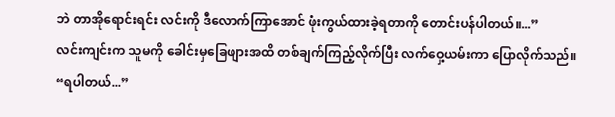ဘဲ တာအိုရောင်းရင်း လင်းကို ဒီလောက်ကြာအောင် ဖုံးကွယ်ထားခဲ့ရတာကို တောင်းပန်ပါတယ်။...”
လင်းကျင်းက သူမကို ခေါင်းမှခြေဖျားအထိ တစ်ချက်ကြည့်လိုက်ပြီး လက်ဝှေ့ယမ်းကာ ပြောလိုက်သည်။
“ရပါတယ်...”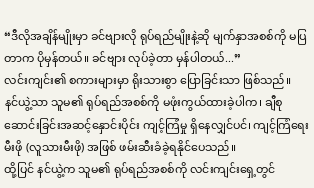“ဒီလိုအချိန်မျိုးမှာ ခင်ဗျားလို ရုပ်ရည်မျိုးနဲ့ဆို မျက်နှာအစစ်ကို မပြတာက ပိုမှန်တယ်။ ခင်ဗျား လုပ်ခဲ့တာ မှန်ပါတယ်...”
လင်းကျင်း၏ စကားများမှာ ရိုးသားစွာ ပြောခြင်းသာ ဖြစ်သည်။
နင်ယွဲ့သာ သူမ၏ ရုပ်ရည်အစစ်ကို မဖုံးကွယ်ထားခဲ့ပါက၊ ချီစုဆောင်းခြင်းအဆင့်နှောင်းပိုင်း ကျင့်ကြံမှု ရှိနေလျှင်ပင်၊ ကျင့်ကြံရေးမီးဖို (လူသားမီးဖို) အဖြစ် ဖမ်းဆီးခံခဲ့ရနိုင်ပေသည်။
ထို့ပြင် နင်ယွဲ့က သူမ၏ ရုပ်ရည်အစစ်ကို လင်းကျင်းရှေ့တွင်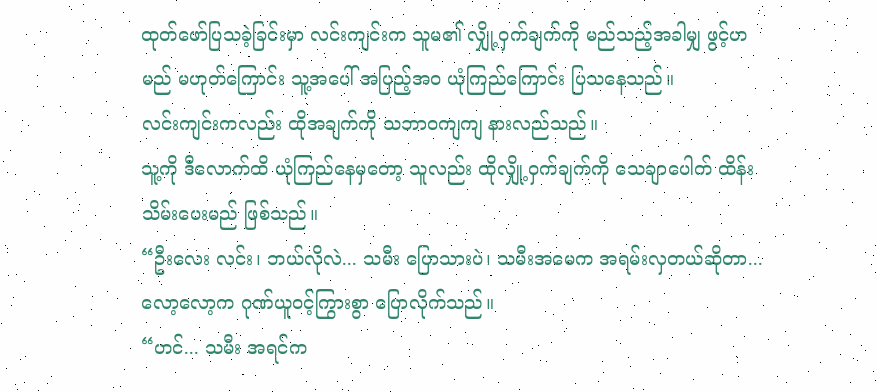ထုတ်ဖော်ပြသခဲ့ခြင်းမှာ လင်းကျင်းက သူမ၏ လျှို့ဝှက်ချက်ကို မည်သည့်အခါမျှ ဖွင့်ဟမည် မဟုတ်ကြောင်း သူ့အပေါ် အပြည့်အဝ ယုံကြည်ကြောင်း ပြသနေသည်။
လင်းကျင်းကလည်း ထိုအချက်ကို သဘာဝကျကျ နားလည်သည်။
သူ့ကို ဒီလောက်ထိ ယုံကြည်နေမှတော့ သူလည်း ထိုလျှို့ဝှက်ချက်ကို သေချာပေါက် ထိန်းသိမ်းပေးမည် ဖြစ်သည်။
“ဦးလေး လင်း၊ ဘယ်လိုလဲ... သမီး ပြောသားပဲ၊ သမီးအမေက အရမ်းလှတယ်ဆိုတာ...
လော့လော့က ဂုဏ်ယူဝင့်ကြွားစွာ ပြောလိုက်သည်။
“ဟင်... သမီး အရင်က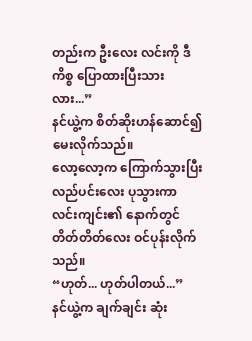တည်းက ဦးလေး လင်းကို ဒီကိစ္စ ပြောထားပြီးသားလား...”
နင်ယွဲ့က စိတ်ဆိုးဟန်ဆောင်၍ မေးလိုက်သည်။
လော့လော့က ကြောက်သွားပြီး လည်ပင်းလေး ပုသွားကာ လင်းကျင်း၏ နောက်တွင် တိတ်တိတ်လေး ဝင်ပုန်းလိုက်သည်။
“ဟုတ်... ဟုတ်ပါတယ်...”
နင်ယွဲ့က ချက်ချင်း ဆုံး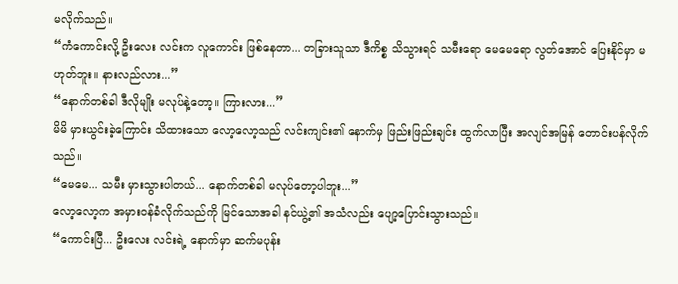မလိုက်သည်။
“ကံကောင်းလို့ ဦးလေး လင်းက လူကောင်း ဖြစ်နေတာ... တခြားသူသာ ဒီကိစ္စ သိသွားရင် သမီးရော မေမေရော လွတ်အောင် ပြေးနိုင်မှာ မဟုတ်ဘူး။ နားလည်လား...”
“နောက်တစ်ခါ ဒီလိုမျိုး မလုပ်နဲ့တော့။ ကြားလား...”
မိမိ မှားယွင်းခဲ့ကြောင်း သိထားသော လော့လော့သည် လင်းကျင်း၏ နောက်မှ ဖြည်းဖြည်းချင်း ထွက်လာပြီး အလျင်အမြန် တောင်းပန်လိုက်သည်။
“မေမေ... သမီး မှားသွားပါတယ်... နောက်တစ်ခါ မလုပ်တော့ပါဘူး...”
လော့လော့က အမှားဝန်ခံလိုက်သည်ကို မြင်သောအခါ နင်ယွဲ့၏ အသံလည်း ပျော့ပြောင်းသွားသည်။
“ကောင်းပြီ... ဦးလေး လင်းရဲ့ နောက်မှာ ဆက်မပုန်း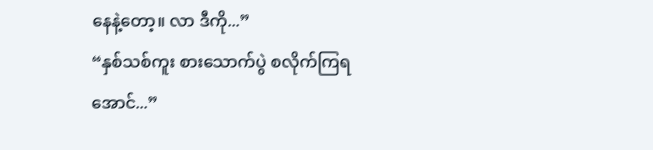နေနဲ့တော့။ လာ ဒီကို...”
“နှစ်သစ်ကူး စားသောက်ပွဲ စလိုက်ကြရအောင်...”